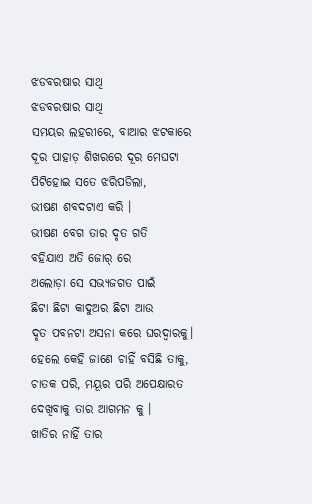ଝଡବରଷାର ସାଥି
ଝଡବରଷାର ସାଥି
ସମୟର ଲହରୀରେ, ବାଆର ଝଟକାରେ
ଦୂର ପାହାଡ଼ ଶିଖରରେ ଦୂର ମେଘଟା
ପିଟିହୋଇ ସତେ ଝରିପଡିଲା,
ଭୀଷଣ ଶବଦଟାଏ କରି ।
ଭୀଷଣ ବେଗ ତାର ଦୃତ ଗତି
ବହିଯାଏ ଅତି ଜୋର୍ ରେ
ଅଲୋଡ଼ା ସେ ସଭ୍ୟଜଗତ ପାଇଁ
ଛିଟା ଛିଟା କାଦୁଅର ଛିଟା ଆଉ
ଦୃତ ପବନଟା ଅସନା କରେ ଘରଦ୍ୱାରକୁ।
ହେଲେ କେହି ଜାଣେ ଚାହିଁ ବସିଛି ତାକୁ,
ଚାତକ ପରି, ମୟୂର ପରି ଅପେକ୍ଷାରତ
ଦେଖିବାକୁ ତାର ଆଗମନ କୁ ।
ଖାତିର ନାହିଁ ତାର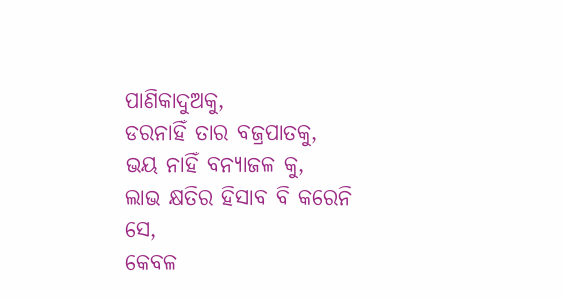ପାଣିକାଦୁଅକୁ,
ଡରନାହିଁ ତାର ବଜ୍ରପାତକୁ,
ଭୟ ନାହିଁ ବନ୍ୟାଜଳ କୁ,
ଲାଭ କ୍ଷତିର ହିସାବ ବି କରେନି ସେ,
କେବଳ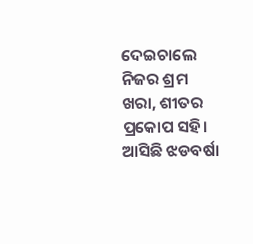ଦେଇଚାଲେ ନିଜର ଶ୍ରମ
ଖରା, ଶୀତର ପ୍ରକୋପ ସହି।
ଆସିଛି ଝଡବର୍ଷା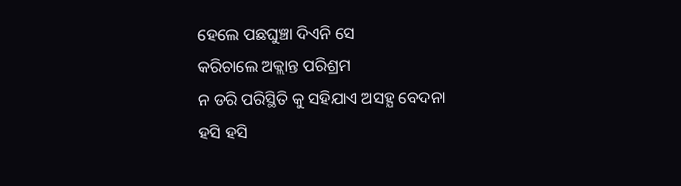ହେଲେ ପଛଘୁଞ୍ଚା ଦିଏନି ସେ
କରିଚାଲେ ଅକ୍ଲାନ୍ତ ପରିଶ୍ରମ
ନ ଡରି ପରିସ୍ଥିତି କୁ ସହିଯାଏ ଅସହ୍ଯ ବେଦନା
ହସି ହସି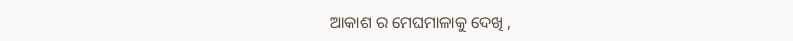ଆକାଶ ର ମେଘମାଳାକୁ ଦେଖି ,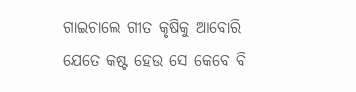ଗାଇଚାଲେ ଗୀତ କୃଷିକୁ ଆବୋରି
ଯେତେ କଷ୍ଟ ହେଉ ସେ କେବେ ବି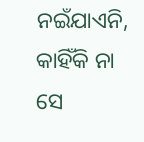ନଇଁଯାଏନି,
କାହିଁକି ନା ସେ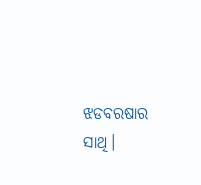ଝଡବରଷାର ସାଥି।